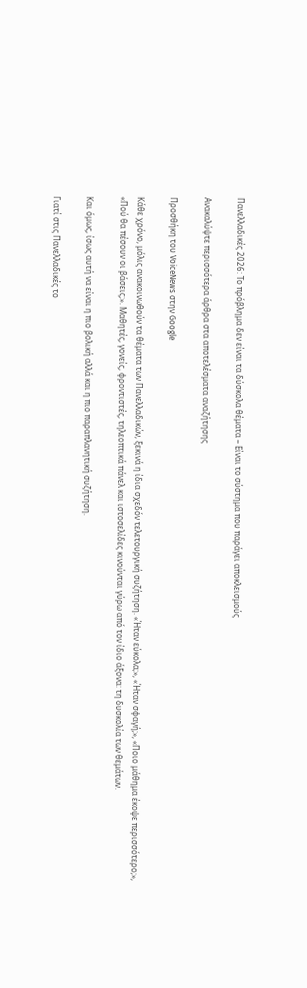Πανελλαδικές 2026: Το πρόβλημα δεν είναι τα δύσκολα θέματα – Είναι το σύστημα που παράγει αποκλεισμούς

Ανακαλύψτε περισσότερα άρθρα στα αποτελέσματα αναζήτησης

Προσθήκη του VoiceNews στην Google

Κάθε χρόνο, μόλις ανακοινωθούν τα θέματα των Πανελλαδικών, ξεκινά η ίδια σχεδόν τελετουργική συζήτηση. «Ήταν εύκολα;», «Ήταν σφαγή;», «Ποιο μάθημα έκοψε περισσότερο;», «Πού θα πέσουν οι βάσεις;». Μαθητές, γονείς, φροντιστές, τηλεοπτικά πάνελ και ιστοσελίδες κινούνται γύρω από τον ίδιο άξονα: τη δυσκολία των θεμάτων.

Και όμως, ίσως αυτή να είναι η πιο βολική αλλά και η πιο παραπλανητική συζήτηση.

Γιατί στις Πανελλαδικές το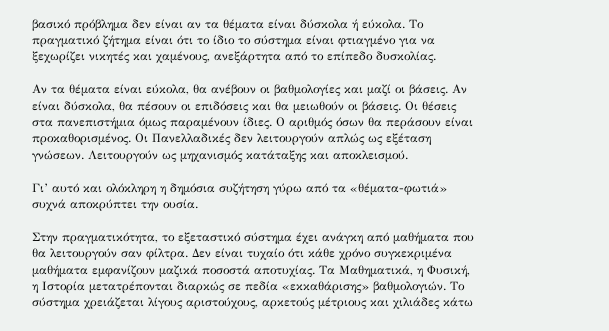βασικό πρόβλημα δεν είναι αν τα θέματα είναι δύσκολα ή εύκολα. Το πραγματικό ζήτημα είναι ότι το ίδιο το σύστημα είναι φτιαγμένο για να ξεχωρίζει νικητές και χαμένους, ανεξάρτητα από το επίπεδο δυσκολίας.

Αν τα θέματα είναι εύκολα, θα ανέβουν οι βαθμολογίες και μαζί οι βάσεις. Αν είναι δύσκολα, θα πέσουν οι επιδόσεις και θα μειωθούν οι βάσεις. Οι θέσεις στα πανεπιστήμια όμως παραμένουν ίδιες. Ο αριθμός όσων θα περάσουν είναι προκαθορισμένος. Οι Πανελλαδικές δεν λειτουργούν απλώς ως εξέταση γνώσεων. Λειτουργούν ως μηχανισμός κατάταξης και αποκλεισμού.

Γι’ αυτό και ολόκληρη η δημόσια συζήτηση γύρω από τα «θέματα-φωτιά» συχνά αποκρύπτει την ουσία.

Στην πραγματικότητα, το εξεταστικό σύστημα έχει ανάγκη από μαθήματα που θα λειτουργούν σαν φίλτρα. Δεν είναι τυχαίο ότι κάθε χρόνο συγκεκριμένα μαθήματα εμφανίζουν μαζικά ποσοστά αποτυχίας. Τα Μαθηματικά, η Φυσική, η Ιστορία μετατρέπονται διαρκώς σε πεδία «εκκαθάρισης» βαθμολογιών. Το σύστημα χρειάζεται λίγους αριστούχους, αρκετούς μέτριους και χιλιάδες κάτω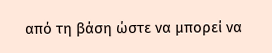από τη βάση ώστε να μπορεί να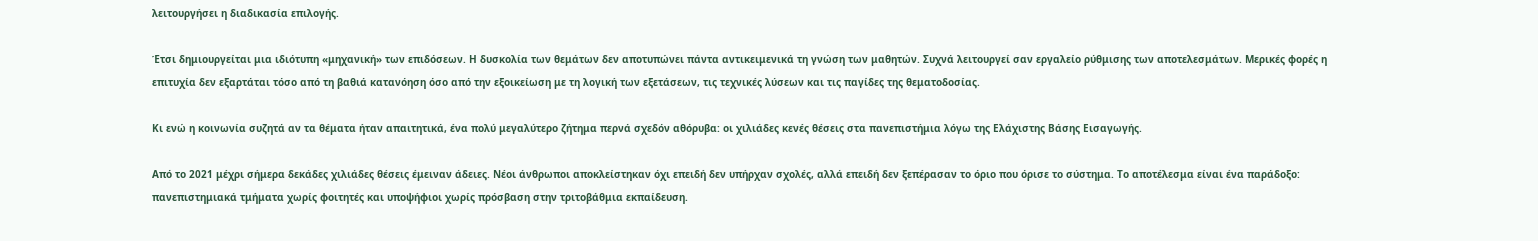λειτουργήσει η διαδικασία επιλογής.

Έτσι δημιουργείται μια ιδιότυπη «μηχανική» των επιδόσεων. Η δυσκολία των θεμάτων δεν αποτυπώνει πάντα αντικειμενικά τη γνώση των μαθητών. Συχνά λειτουργεί σαν εργαλείο ρύθμισης των αποτελεσμάτων. Μερικές φορές η επιτυχία δεν εξαρτάται τόσο από τη βαθιά κατανόηση όσο από την εξοικείωση με τη λογική των εξετάσεων, τις τεχνικές λύσεων και τις παγίδες της θεματοδοσίας.

Κι ενώ η κοινωνία συζητά αν τα θέματα ήταν απαιτητικά, ένα πολύ μεγαλύτερο ζήτημα περνά σχεδόν αθόρυβα: οι χιλιάδες κενές θέσεις στα πανεπιστήμια λόγω της Ελάχιστης Βάσης Εισαγωγής.

Από το 2021 μέχρι σήμερα δεκάδες χιλιάδες θέσεις έμειναν άδειες. Νέοι άνθρωποι αποκλείστηκαν όχι επειδή δεν υπήρχαν σχολές, αλλά επειδή δεν ξεπέρασαν το όριο που όρισε το σύστημα. Το αποτέλεσμα είναι ένα παράδοξο: πανεπιστημιακά τμήματα χωρίς φοιτητές και υποψήφιοι χωρίς πρόσβαση στην τριτοβάθμια εκπαίδευση.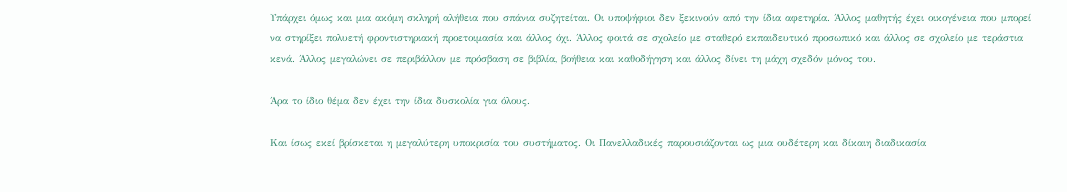Υπάρχει όμως και μια ακόμη σκληρή αλήθεια που σπάνια συζητείται. Οι υποψήφιοι δεν ξεκινούν από την ίδια αφετηρία. Άλλος μαθητής έχει οικογένεια που μπορεί να στηρίξει πολυετή φροντιστηριακή προετοιμασία και άλλος όχι. Άλλος φοιτά σε σχολείο με σταθερό εκπαιδευτικό προσωπικό και άλλος σε σχολείο με τεράστια κενά. Άλλος μεγαλώνει σε περιβάλλον με πρόσβαση σε βιβλία, βοήθεια και καθοδήγηση και άλλος δίνει τη μάχη σχεδόν μόνος του.

Άρα το ίδιο θέμα δεν έχει την ίδια δυσκολία για όλους.

Και ίσως εκεί βρίσκεται η μεγαλύτερη υποκρισία του συστήματος. Οι Πανελλαδικές παρουσιάζονται ως μια ουδέτερη και δίκαιη διαδικασία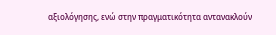αξιολόγησης, ενώ στην πραγματικότητα αντανακλούν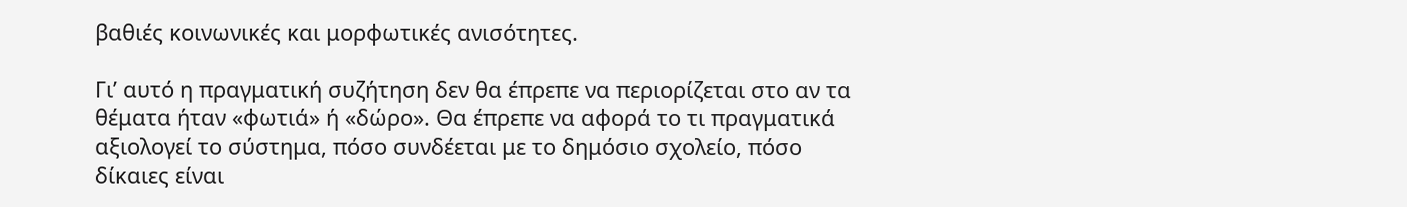βαθιές κοινωνικές και μορφωτικές ανισότητες.

Γι’ αυτό η πραγματική συζήτηση δεν θα έπρεπε να περιορίζεται στο αν τα θέματα ήταν «φωτιά» ή «δώρο». Θα έπρεπε να αφορά το τι πραγματικά αξιολογεί το σύστημα, πόσο συνδέεται με το δημόσιο σχολείο, πόσο δίκαιες είναι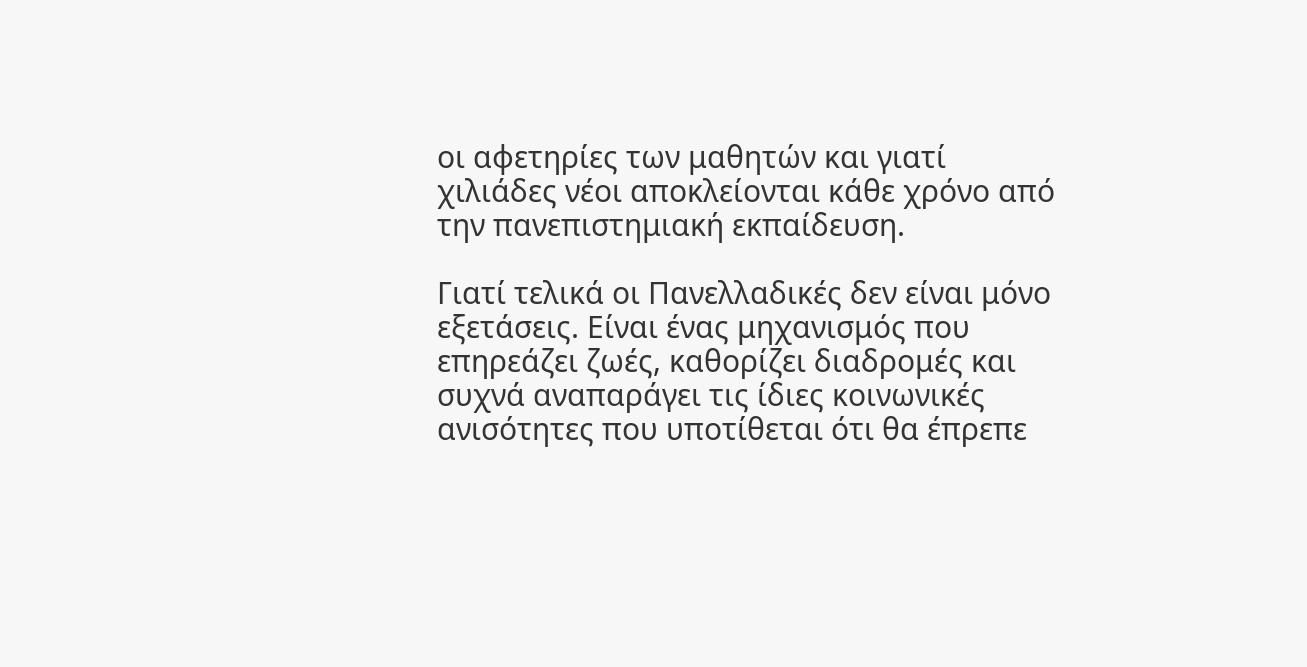οι αφετηρίες των μαθητών και γιατί χιλιάδες νέοι αποκλείονται κάθε χρόνο από την πανεπιστημιακή εκπαίδευση.

Γιατί τελικά οι Πανελλαδικές δεν είναι μόνο εξετάσεις. Είναι ένας μηχανισμός που επηρεάζει ζωές, καθορίζει διαδρομές και συχνά αναπαράγει τις ίδιες κοινωνικές ανισότητες που υποτίθεται ότι θα έπρεπε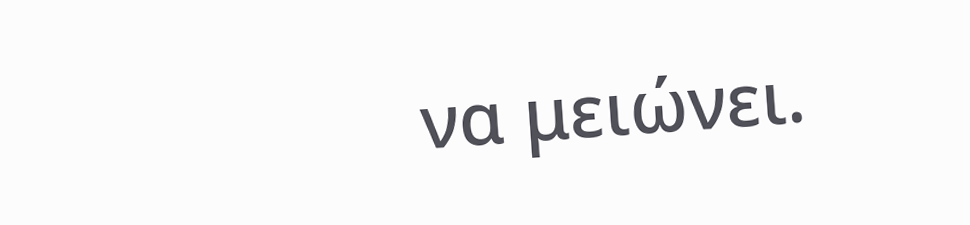να μειώνει.